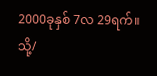2000ခုနှစ် 7လ 29ရက်။
သို့/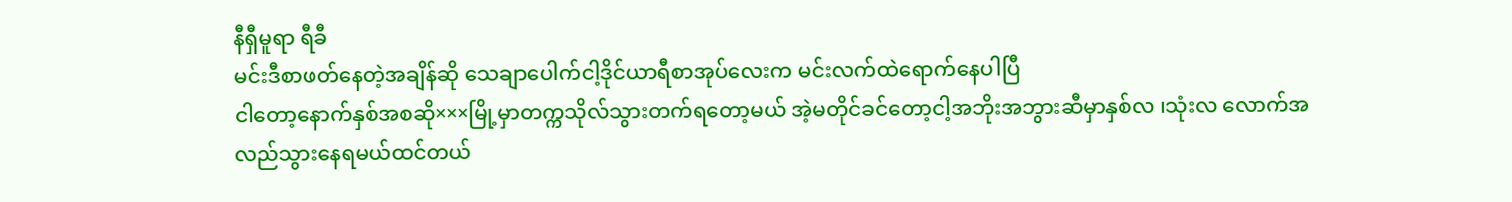နီရှီမူရာ ရီခီ
မင်းဒီစာဖတ်နေတဲ့အချိန်ဆို သေချာပေါက်ငါ့ဒိုင်ယာရီစာအုပ်လေးက မင်းလက်ထဲရောက်နေပါပြီ
ငါတော့နောက်နှစ်အစဆို×××မြို့မှာတက္ကသိုလ်သွားတက်ရတော့မယ် အဲ့မတိုင်ခင်တော့ငါ့အဘိုးအဘွားဆီမှာနှစ်လ ၊သုံးလ လောက်အလည်သွားနေရမယ်ထင်တယ်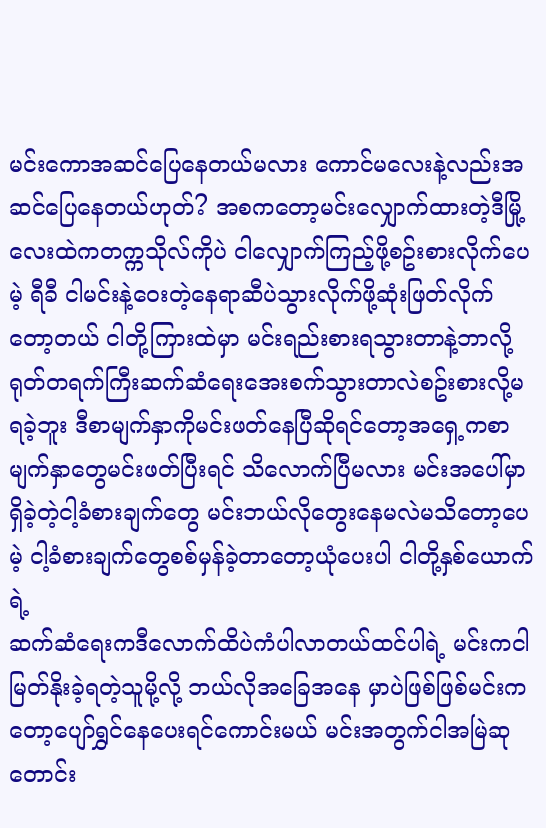မင်းကောအဆင်ပြေနေတယ်မလား ကောင်မလေးနဲ့လည်းအဆင်ပြေနေတယ်ဟုတ်? အစကတော့မင်းလျှောက်ထားတဲ့ဒီမြို့လေးထဲကတက္ကသိုလ်ကိုပဲ ငါလျှောက်ကြည့်ဖို့စဥ်းစားလိုက်ပေမဲ့ ရီခီ ငါမင်းနဲ့ဝေးတဲ့နေရာဆီပဲသွားလိုက်ဖို့ဆုံးဖြတ်လိုက်တော့တယ် ငါတို့ကြားထဲမှာ မင်းရည်းစားရသွားတာနဲ့ဘာလို့ရုတ်တရက်ကြီးဆက်ဆံရေးအေးစက်သွားတာလဲစဥ်းစားလို့မရခဲ့ဘူး ဒီစာမျက်နှာကိုမင်းဖတ်နေပြီဆိုရင်တော့အရှေ့ကစာမျက်နှာတွေမင်းဖတ်ပြီးရင် သိလောက်ပြီမလား မင်းအပေါ်မှာရှိခဲ့တဲ့ငါ့ခံစားချက်တွေ မင်းဘယ်လိုတွေးနေမလဲမသိတော့ပေမဲ့ ငါ့ခံစားချက်တွေစစ်မှန်ခဲ့တာတော့ယုံပေးပါ ငါတို့နှစ်ယောက်ရဲ့
ဆက်ဆံရေးကဒီလောက်ထိပဲကံပါလာတယ်ထင်ပါရဲ့ မင်းကငါမြတ်နိုးခဲ့ရတဲ့သူမို့လို့ ဘယ်လိုအခြေအနေ မှာပဲဖြစ်ဖြစ်မင်းကတော့ပျော်ရွှင်နေပေးရင်ကောင်းမယ် မင်းအတွက်ငါအမြဲဆုတောင်း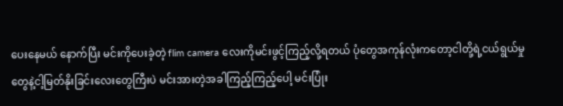ပေးနေမယ် နောက်ပြီး မင်းကိုပေးခဲ့တဲ့ flim camera လေးကိုမင်းဖွင့်ကြည့်လို့ရတယ် ပုံတွေအကုန်လုံးကတော့ငါတို့ရဲ့ငယ်ရွယ်မှုတွေနဲ့ငါ့မြတ်နိုးခြင်းလေးတွေကြီးပဲ မင်းအားတဲ့အခါကြည့်ကြည့်ပေါ့ မင်းပြုံး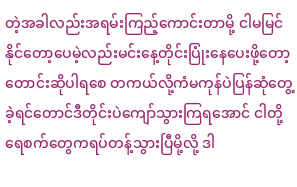တဲ့အခါလည်းအရမ်းကြည့်ကောင်းတာမို့ ငါမမြင်နိုင်တော့ပေမဲ့လည်းမင်းနေ့တိုင်းပြုံးနေပေးဖို့တော့ တောင်းဆိုပါရစေ တကယ်လို့ကံမကုန်ပဲပြန်ဆုံတွေ့ခဲ့ရင်တောင်ဒီတိုင်းပဲကျော်သွားကြရအောင် ငါတို့ရေစက်တွေကရပ်တန့်သွားပြီမို့လို့ ဒါ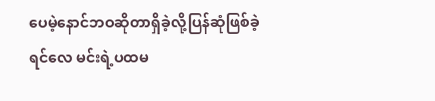ပေမဲ့နောင်ဘဝဆိုတာရှိခဲ့လို့ပြန်ဆုံဖြစ်ခဲ့ရင်လေ မင်းရဲ့ပထမ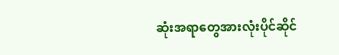ဆုံးအရာတွေအားလုံးပိုင်ဆိုင်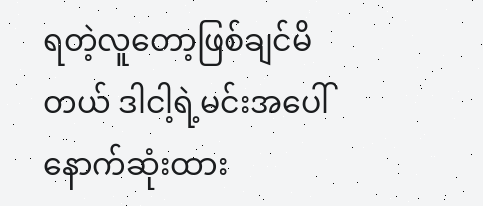ရတဲ့လူတော့ဖြစ်ချင်မိတယ် ဒါငါ့ရဲ့မင်းအပေါ်နောက်ဆုံးထား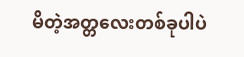မိတဲ့အတ္တလေးတစ်ခုပါပဲ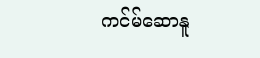ကင်မ်ဆောနူ